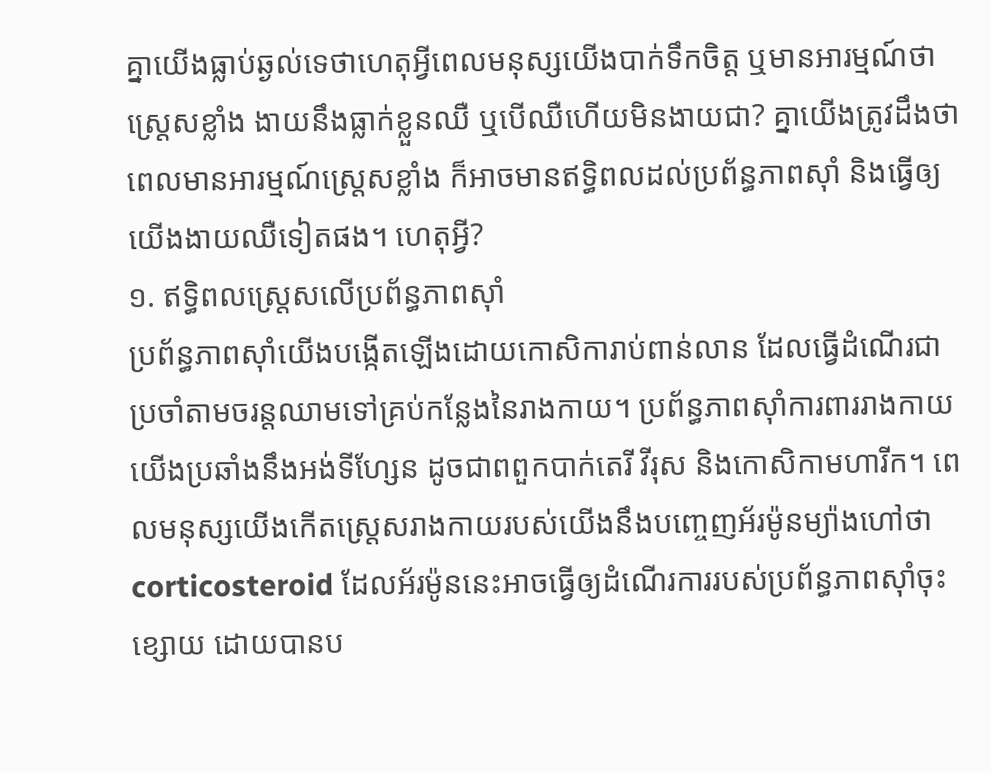គ្នាយើងធ្លាប់ឆ្ងល់ទេថាហេតុអ្វីពេលមនុស្សយើងបាក់ទឹកចិត្ត ឬមានអារម្មណ៍ថាស្ត្រេសខ្លាំង ងាយនឹងធ្លាក់ខ្លួនឈឺ ឬបើឈឺហើយមិនងាយជា? គ្នាយើងត្រូវដឹងថាពេលមានអារម្មណ៍ស្ត្រេសខ្លាំង ក៏អាចមានឥទ្ធិពលដល់ប្រព័ន្ធភាពស៊ាំ និងធ្វើឲ្យយើងងាយឈឺទៀតផង។ ហេតុអ្វី?
១. ឥទ្ធិពលស្រ្តេសលើប្រព័ន្ធភាពស៊ាំ
ប្រព័ន្ធភាពស៊ាំយើងបង្កើតឡើងដោយកោសិការាប់ពាន់លាន ដែលធ្វើដំណើរជាប្រចាំតាមចរន្តឈាមទៅគ្រប់កន្លែងនៃរាងកាយ។ ប្រព័ន្ធភាពស៊ាំការពាររាងកាយយើងប្រឆាំងនឹងអង់ទីហ្សែន ដូចជាពពួកបាក់តេរី វីរុស និងកោសិកាមហារីក។ ពេលមនុស្សយើងកើតស្ត្រេសរាងកាយរបស់យើងនឹងបញ្ចេញអ័រម៉ូនម្យ៉ាងហៅថា corticosteroid ដែលអ័រម៉ូននេះអាចធ្វើឲ្យដំណើរការរបស់ប្រព័ន្ធភាពស៊ាំចុះខ្សោយ ដោយបានប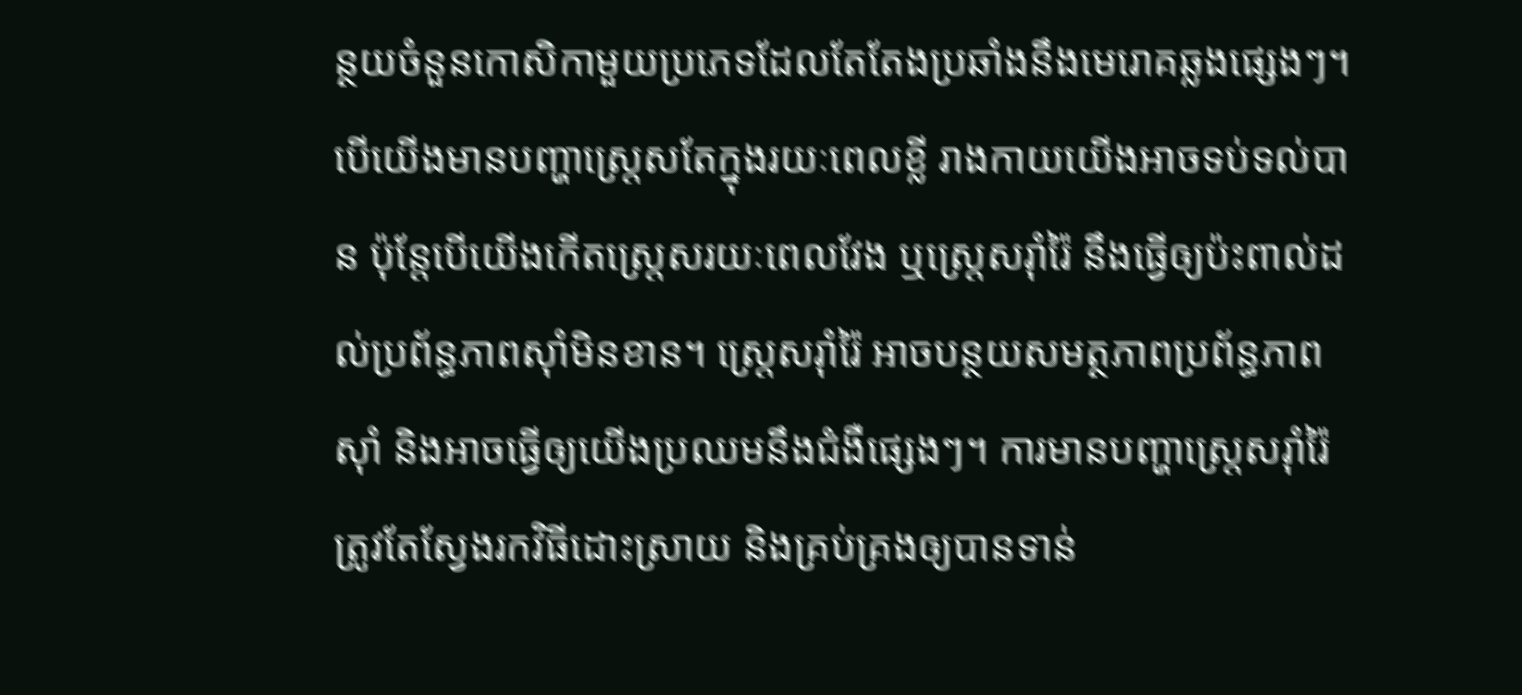ន្ថយចំនួនកោសិកាមួយប្រភេទដែលតែតែងប្រឆាំងនឹងមេរោគឆ្លងផ្សេងៗ។
បើយើងមានបញ្ហាស្ត្រេសតែក្នុងរយៈពេលខ្លី រាងកាយយើងអាចទប់ទល់បាន ប៉ុន្តែបើយើងកើតស្ត្រេសរយៈពេលវែង ឬស្ត្រេសរ៉ាំរ៉ៃ នឹងធ្វើឲ្យប៉ះពាល់ដល់ប្រព័ន្ធភាពស៊ាំមិនខាន។ ស្ត្រេសរ៉ាំរ៉ៃ អាចបន្ថយសមត្ថភាពប្រព័ន្ធភាពស៊ាំ និងអាចធ្វើឲ្យយើងប្រឈមនឹងជំងឺផ្សេងៗ។ ការមានបញ្ហាស្ត្រេសរ៉ាំរ៉ៃ ត្រូវតែស្វែងរកវិធីដោះស្រាយ និងគ្រប់គ្រងឲ្យបានទាន់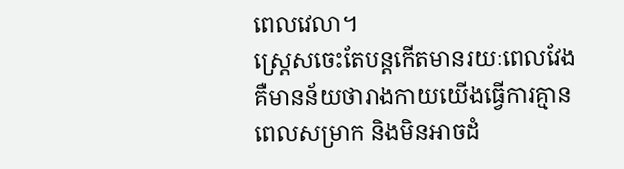ពេលវេលា។
ស្ត្រេសចេះតែបន្តកើតមានរយៈពេលវែង គឺមានន័យថារាងកាយយើងធ្វើការគ្មានពេលសម្រាក និងមិនអាចដំ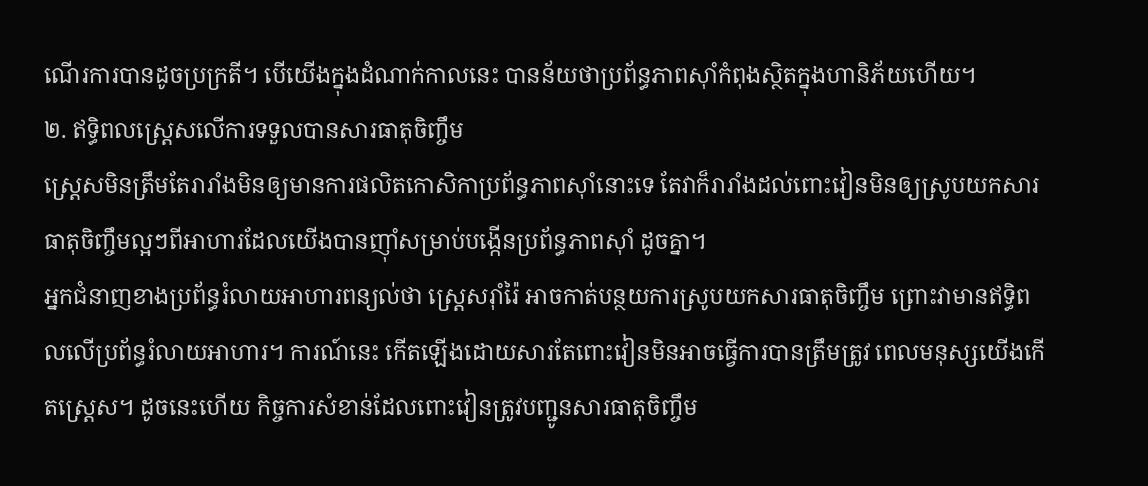ណើរការបានដូចប្រក្រតី។ បើយើងក្នុងដំណាក់កាលនេះ បានន័យថាប្រព័ន្ធភាពស៊ាំកំពុងស្ថិតក្នុងហានិភ័យហើយ។
២. ឥទ្ធិពលស្ត្រេសលើការទទួលបានសារធាតុចិញ្ចឹម
ស្ត្រេសមិនត្រឹមតែរារាំងមិនឲ្យមានការផលិតកោសិកាប្រព័ន្ធភាពស៊ាំនោះទេ តែវាក៏រារាំងដល់ពោះវៀនមិនឲ្យស្រូបយកសារធាតុចិញ្ចឹមល្អៗពីអាហារដែលយើងបានញ៉ាំសម្រាប់បង្កើនប្រព័ន្ធភាពស៊ាំ ដូចគ្នា។
អ្នកជំនាញខាងប្រព័ន្ធរំលាយអាហារពន្យល់ថា ស្ត្រេសរ៉ាំរ៉ៃ អាចកាត់បន្ថយការស្រូបយកសារធាតុចិញ្ចឹម ព្រោះវាមានឥទ្ធិពលលើប្រព័ន្ធរំលាយអាហារ។ ការណ៍នេះ កើតឡើងដោយសារតែពោះវៀនមិនអាចធ្វើការបានត្រឹមត្រូវ ពេលមនុស្សយើងកើតស្ត្រេស។ ដូចនេះហើយ កិច្ចការសំខាន់ដែលពោះវៀនត្រូវបញ្ជូនសារធាតុចិញ្ចឹម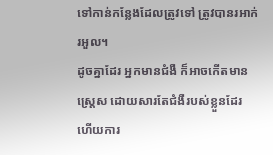ទៅកាន់កន្លែងដែលត្រូវទៅ ត្រូវបានរអាក់រអួល។
ដូចគ្នាដែរ អ្នកមានជំងឺ ក៏អាចកើតមានស្ត្រេស ដោយសារតែជំងឺរបស់ខ្លួនដែរ ហើយការ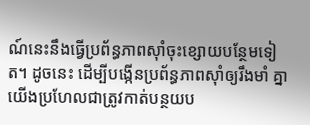ណ៍នេះនឹងធ្វើប្រព័ន្ធភាពស៊ាំចុះខ្សោយបន្ថែមទៀត។ ដូចនេះ ដើម្បីបង្កើនប្រព័ន្ធភាពស៊ាំឲ្យរឹងមាំ គ្នាយើងប្រហែលជាត្រូវកាត់បន្ថយប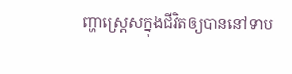ញ្ហាស្រ្តេសក្នុងជីវិតឲ្យបាននៅទាប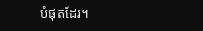បំផុតដែរ។